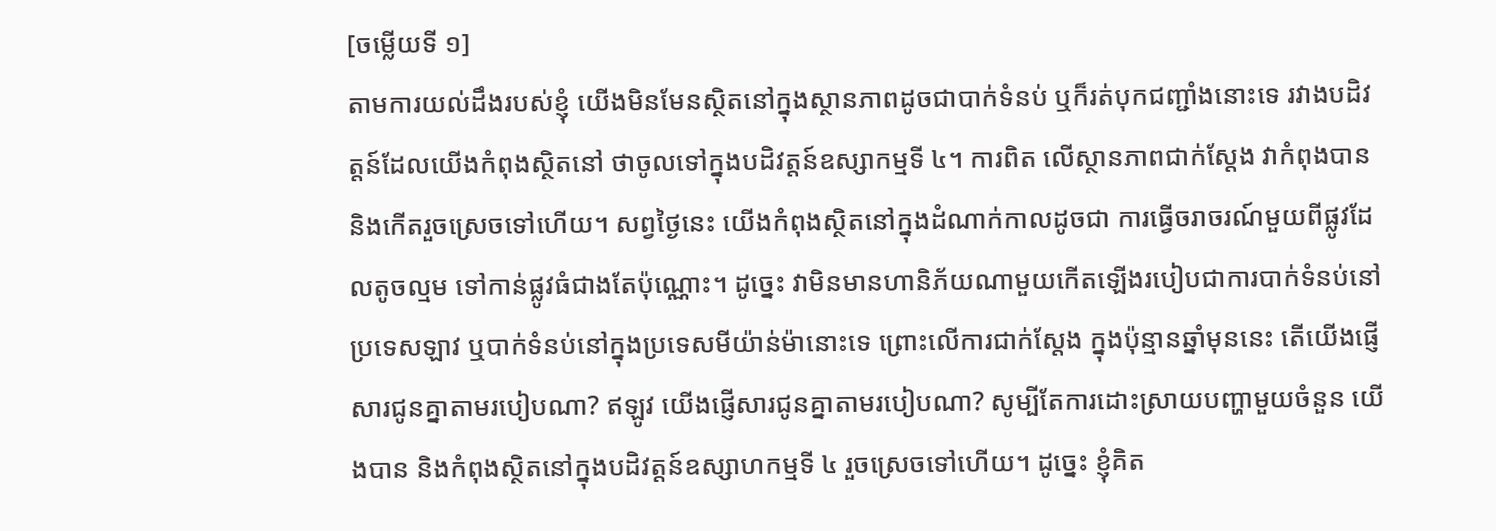[ចម្លើយទី ១]
តាមការយល់ដឹងរបស់ខ្ញុំ យើងមិនមែនស្ថិតនៅក្នុងស្ថានភាពដូចជាបាក់ទំនប់ ឬក៏រត់បុកជញ្ជាំងនោះទេ រវាងបដិវត្តន៍ដែលយើងកំពុងស្ថិតនៅ ថាចូលទៅក្នុងបដិវត្តន៍ឧស្សាកម្មទី ៤។ ការពិត លើស្ថានភាពជាក់ស្តែង វាកំពុងបាន និងកើតរួចស្រេចទៅហើយ។ សព្វថ្ងៃនេះ យើងកំពុងស្ថិតនៅក្នុងដំណាក់កាលដូចជា ការធ្វើចរាចរណ៍មួយពីផ្លូវដែលតូចល្មម ទៅកាន់ផ្លូវធំជាងតែប៉ុណ្ណោះ។ ដូច្នេះ វាមិនមានហានិភ័យណាមួយកើតឡើងរបៀបជាការបាក់ទំនប់នៅប្រទេសឡាវ ឬបាក់ទំនប់នៅក្នុងប្រទេសមីយ៉ាន់ម៉ានោះទេ ព្រោះលើការជាក់ស្តែង ក្នុងប៉ុន្មានឆ្នាំមុននេះ តើយើងផ្ញើសារជូនគ្នាតាមរបៀបណា? ឥឡូវ យើងផ្ញើសារជូនគ្នាតាមរបៀបណា? សូម្បីតែការដោះស្រាយបញ្ហាមួយចំនួន យើងបាន និងកំពុងស្ថិតនៅក្នុងបដិវត្តន៍ឧស្សាហកម្មទី ៤ រួចស្រេចទៅហើយ។ ដូច្នេះ ខ្ញុំគិត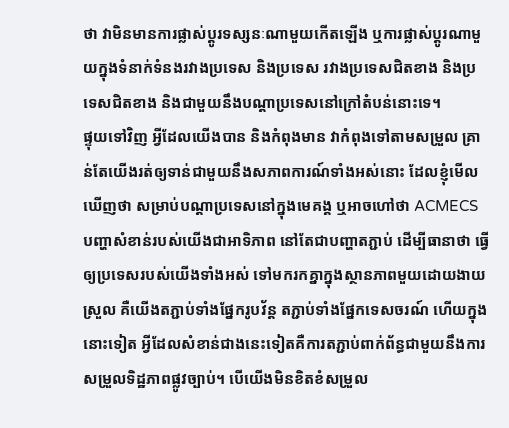ថា វាមិនមានការផ្លាស់ប្ដូរទស្សនៈណាមួយកើតឡើង ឬការផ្លាស់ប្ដូរណាមួយក្នុងទំនាក់ទំនងរវាងប្រទេស និងប្រទេស រវាងប្រទេសជិតខាង និងប្រទេសជិតខាង និងជាមួយនឹងបណ្ដាប្រទេសនៅក្រៅតំបន់នោះទេ។
ផ្ទុយទៅវិញ អ្វីដែលយើងបាន និងកំពុងមាន វាកំពុងទៅតាមសម្រួល គ្រាន់តែយើងរត់ឲ្យទាន់ជាមួយនឹងសភាពការណ៍ទាំងអស់នោះ ដែលខ្ញុំមើលឃើញថា សម្រាប់បណ្តាប្រទេសនៅក្នុងមេគង្គ ឬអាចហៅថា ACMECS បញ្ហាសំខាន់របស់យើងជាអាទិភាព នៅតែជាបញ្ហាតភ្ជាប់ ដើម្បីធានាថា ធ្វើឲ្យប្រទេសរបស់យើងទាំងអស់ ទៅមករកគ្នាក្នុងស្ថានភាពមួយដោយងាយស្រួល គឺយើងតភ្ជាប់ទាំងផ្នែករូបវ័ន្ត តភ្ជាប់ទាំងផ្នែកទេសចរណ៍ ហើយក្នុងនោះទៀត អ្វីដែលសំខាន់ជាងនេះទៀតគឺការតភ្ជាប់ពាក់ព័ន្ធជាមួយនឹងការសម្រួលទិដ្ឋភាពផ្លូវច្បាប់។ បើយើងមិនខិតខំសម្រួល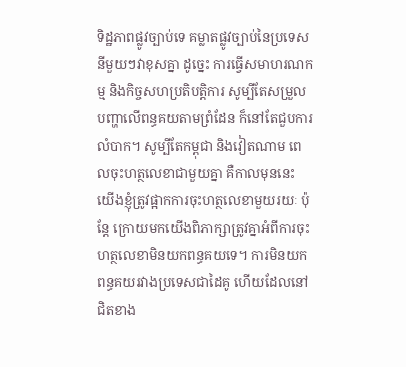ទិដ្ឋភាពផ្លូវច្បាប់ទេ គម្លាតផ្លូវច្បាប់នៃប្រទេសនីមួយៗវាខុសគ្នា ដូច្នេះ ការធ្វើសមាហរណកម្ម និងកិច្ចសហប្រតិបត្តិការ សូម្បីតែសម្រួលបញ្ហាលើពន្ធគយតាមព្រំដែន ក៏នៅតែជួបការលំបាក។ សូម្បីតែកម្ពុជា និងវៀតណាម ពេលចុះហត្ថលេខាជាមួយគ្នា គឺកាលមុននេះ យើងខ្ញុំត្រូវផ្អាកការចុះហត្ថលេខាមួយរយៈ ប៉ុន្តែ ក្រោយមកយើងពិភាក្សាត្រូវគ្នាអំពីការចុះហត្ថលេខាមិនយកពន្ធគយទេ។ ការមិនយកពន្ធគយរវាងប្រទេសជាដៃគូ ហើយដែលនៅជិតខាង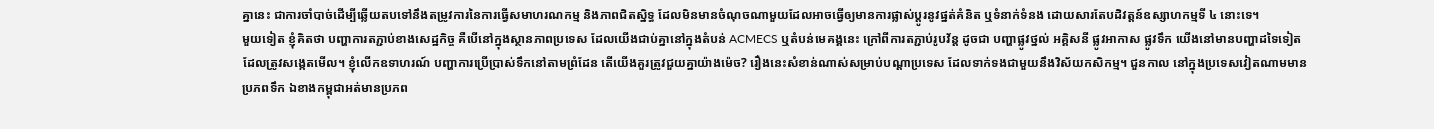គ្នានេះ ជាការចាំបាច់ដើម្បីឆ្លើយតបទៅនឹងតម្រូវការនៃការធ្វើសមាហរណកម្ម និងភាពជិតស្និទ្ធ ដែលមិនមានចំណុចណាមួយដែលអាចធ្វើឲ្យមានការផ្លាស់ប្តូរនូវផ្នត់គំនិត ឬទំនាក់ទំនង ដោយសារតែបដិវត្តន៍ឧស្សាហកម្មទី ៤ នោះទេ។
មួយទៀត ខ្ញុំគិតថា បញ្ហាការតភ្ជាប់ខាងសេដ្ឋកិច្ច គឺបើនៅក្នុងស្ថានភាពប្រទេស ដែលយើងជាប់គ្នានៅក្នុងតំបន់ ACMECS ឬតំបន់មេគង្គនេះ ក្រៅពីការតភ្ជាប់រូបវ័ន្ត ដូចជា បញ្ហាផ្លូវថ្នល់ អគ្គិសនី ផ្លូវអាកាស ផ្លូវទឹក យើងនៅមានបញ្ហាដទៃទៀត ដែលត្រូវសង្កេតមើល។ ខ្ញុំលើកឧទាហរណ៍ បញ្ហាការប្រើប្រាស់ទឹកនៅតាមព្រំដែន តើយើងគួរត្រូវជួយគ្នាយ៉ាងម៉េច? រឿងនេះសំខាន់ណាស់សម្រាប់បណ្តាប្រទេស ដែលទាក់ទងជាមួយនឹងវិស័យកសិកម្ម។ ជួនកាល នៅក្នុងប្រទេសវៀតណាមមានប្រភពទឹក ឯខាងកម្ពុជាអត់មានប្រភព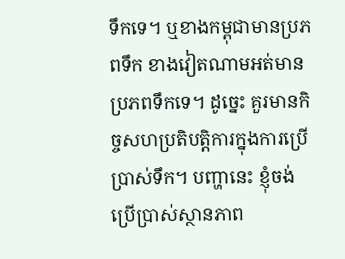ទឹកទេ។ ឬខាងកម្ពុជាមានប្រភពទឹក ខាងវៀតណាមអត់មានប្រភពទឹកទេ។ ដូច្នេះ គួរមានកិច្ចសហប្រតិបត្តិការក្នុងការប្រើប្រាស់ទឹក។ បញ្ហានេះ ខ្ញុំចង់ប្រើប្រាស់ស្ថានភាព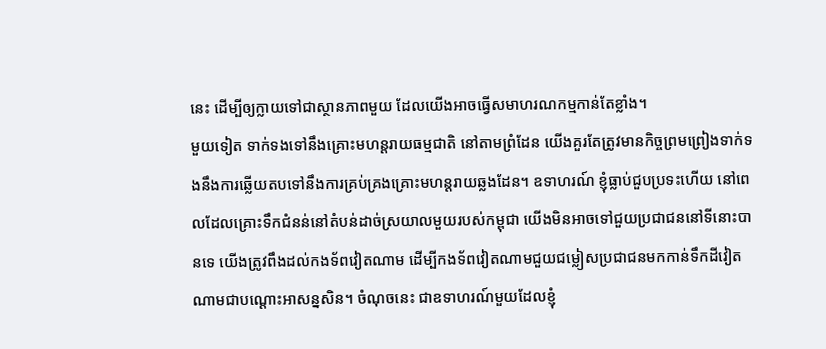នេះ ដើម្បីឲ្យក្លាយទៅជាស្ថានភាពមួយ ដែលយើងអាចធ្វើសមាហរណកម្មកាន់តែខ្លាំង។
មួយទៀត ទាក់ទងទៅនឹងគ្រោះមហន្តរាយធម្មជាតិ នៅតាមព្រំដែន យើងគួរតែត្រូវមានកិច្ចព្រមព្រៀងទាក់ទងនឹងការឆ្លើយតបទៅនឹងការគ្រប់គ្រងគ្រោះមហន្តរាយឆ្លងដែន។ ឧទាហរណ៍ ខ្ញុំធ្លាប់ជួបប្រទះហើយ នៅពេលដែលគ្រោះទឹកជំនន់នៅតំបន់ដាច់ស្រយាលមួយរបស់កម្ពុជា យើងមិនអាចទៅជួយប្រជាជននៅទីនោះបានទេ យើងត្រូវពឹងដល់កងទ័ពវៀតណាម ដើម្បីកងទ័ពវៀតណាមជួយជម្លៀសប្រជាជនមកកាន់ទឹកដីវៀតណាមជាបណ្តោះអាសន្នសិន។ ចំណុចនេះ ជាឧទាហរណ៍មួយដែលខ្ញុំ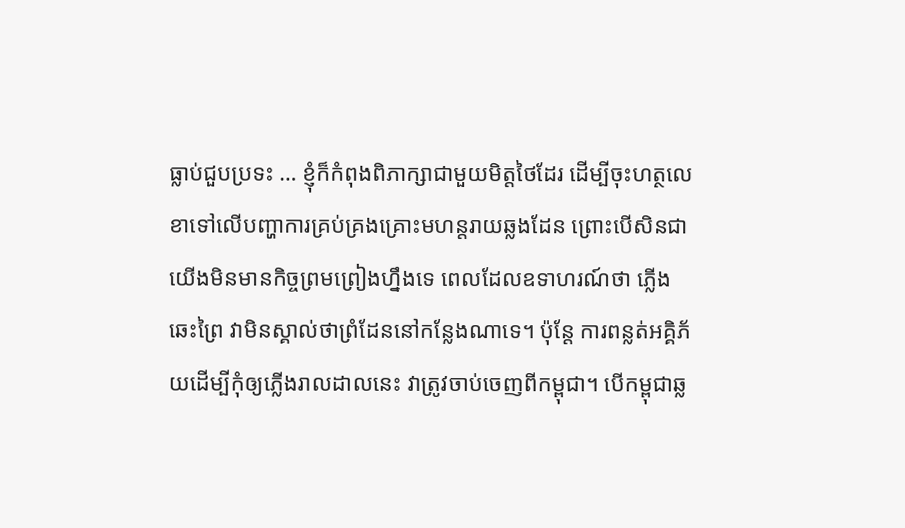ធ្លាប់ជួបប្រទះ … ខ្ញុំក៏កំពុងពិភាក្សាជាមួយមិត្តថៃដែរ ដើម្បីចុះហត្ថលេខាទៅលើបញ្ហាការគ្រប់គ្រងគ្រោះមហន្តរាយឆ្លងដែន ព្រោះបើសិនជាយើងមិនមានកិច្ចព្រមព្រៀងហ្នឹងទេ ពេលដែលឧទាហរណ៍ថា ភ្លើងឆេះព្រៃ វាមិនស្គាល់ថាព្រំដែននៅកន្លែងណាទេ។ ប៉ុន្តែ ការពន្លត់អគ្គិភ័យដើម្បីកុំឲ្យភ្លើងរាលដាលនេះ វាត្រូវចាប់ចេញពីកម្ពុជា។ បើកម្ពុជាឆ្ល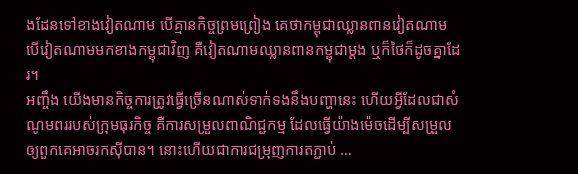ងដែនទៅខាងវៀតណាម បើគ្មានកិច្ចព្រមព្រៀង គេថាកម្ពុជាឈ្លានពានវៀតណាម បើវៀតណាមមកខាងកម្ពុជាវិញ គឺវៀតណាមឈ្លានពានកម្ពុជាម្តង ឬក៏ថៃក៏ដូចគ្នាដែរ។
អញ្ចឹង យើងមានកិច្ចការត្រូវធ្វើច្រើនណាស់ទាក់ទងនឹងបញ្ហានេះ ហើយអ្វីដែលជាសំណូមពររបស់ក្រុមធុរកិច្ច គឺការសម្រួលពាណិជ្ជកម្ម ដែលធ្វើយ៉ាងម៉េចដើម្បីសម្រួលឲ្យពួកគេអាចរកស៊ីបាន។ នោះហើយជាការជម្រុញការតភ្ជាប់ …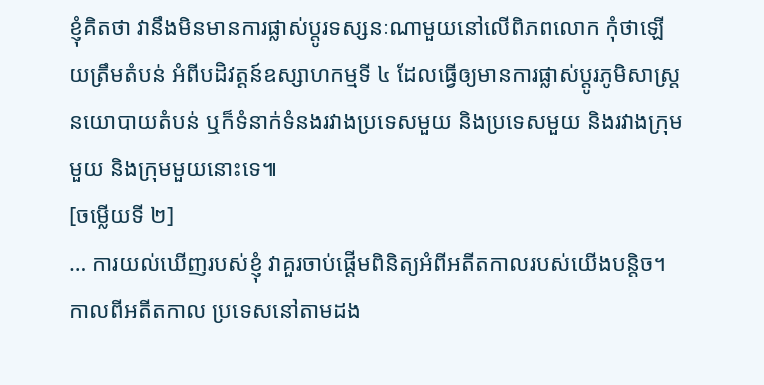ខ្ញុំគិតថា វានឹងមិនមានការផ្លាស់ប្តូរទស្សនៈណាមួយនៅលើពិភពលោក កុំថាឡើយត្រឹមតំបន់ អំពីបដិវត្តន៍ឧស្សាហកម្មទី ៤ ដែលធ្វើឲ្យមានការផ្លាស់ប្តូរភូមិសាស្រ្តនយោបាយតំបន់ ឬក៏ទំនាក់ទំនងរវាងប្រទេសមួយ និងប្រទេសមួយ និងរវាងក្រុមមួយ និងក្រុមមួយនោះទេ៕
[ចម្លើយទី ២]
… ការយល់ឃើញរបស់ខ្ញុំ វាគួរចាប់ផ្តើមពិនិត្យអំពីអតីតកាលរបស់យើងបន្តិច។ កាលពីអតីតកាល ប្រទេសនៅតាមដង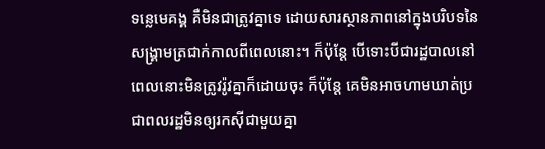ទន្លេមេគង្គ គឺមិនជាត្រូវគ្នាទេ ដោយសារស្ថានភាពនៅក្នុងបរិបទនៃសង្គ្រាមត្រជាក់កាលពីពេលនោះ។ ក៏ប៉ុន្តែ បើទោះបីជារដ្ឋបាលនៅពេលនោះមិនត្រូវរ៉ូវគ្នាក៏ដោយចុះ ក៏ប៉ុន្តែ គេមិនអាចហាមឃាត់ប្រជាពលរដ្ឋមិនឲ្យរកស៊ីជាមួយគ្នា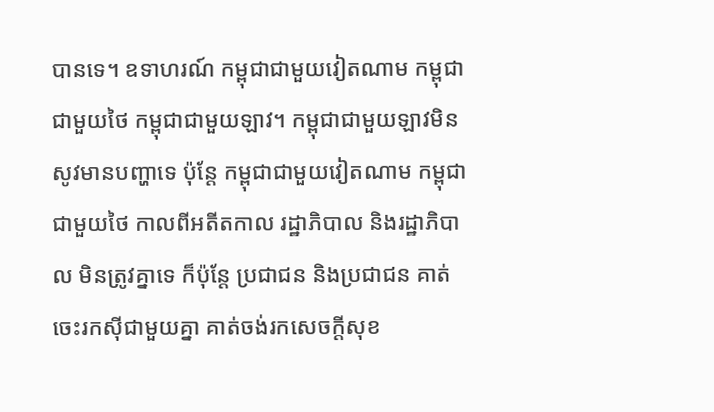បានទេ។ ឧទាហរណ៍ កម្ពុជាជាមួយវៀតណាម កម្ពុជាជាមួយថៃ កម្ពុជាជាមួយឡាវ។ កម្ពុជាជាមួយឡាវមិនសូវមានបញ្ហាទេ ប៉ុន្តែ កម្ពុជាជាមួយវៀតណាម កម្ពុជាជាមួយថៃ កាលពីអតីតកាល រដ្ឋាភិបាល និងរដ្ឋាភិបាល មិនត្រូវគ្នាទេ ក៏ប៉ុន្តែ ប្រជាជន និងប្រជាជន គាត់ចេះរកស៊ីជាមួយគ្នា គាត់ចង់រកសេចក្តីសុខ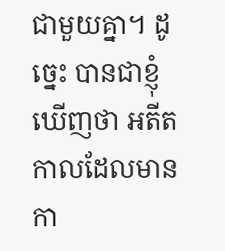ជាមួយគ្នា។ ដូច្នេះ បានជាខ្ញុំឃើញថា អតីតកាលដែលមានកា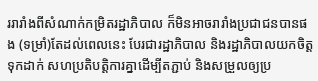ររារាំងពីសំណាក់កម្រិតរដ្ឋាភិបាល ក៏មិនអាចរារាំងប្រជាជនបានផង (ទម្រាំ)តែដល់ពេលនេះ បែរជារដ្ឋាភិបាល និងរដ្ឋាភិបាលយកចិត្តទុកដាក់ សហប្រតិបត្តិការគ្នាដើម្បីតភ្ជាប់ និងសម្រួលឲ្យប្រ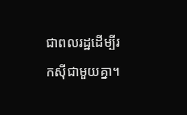ជាពលរដ្ឋដើម្បីរកស៊ីជាមួយគ្នា។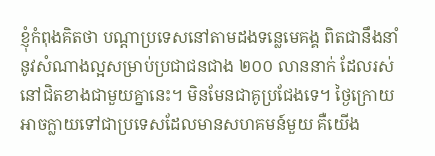ខ្ញុំកំពុងគិតថា បណ្តាប្រទេសនៅតាមដងទន្លេមេគង្គ ពិតជានឹងនាំនូវសំណាងល្អសម្រាប់ប្រជាជនជាង ២០០ លាននាក់ ដែលរស់នៅជិតខាងជាមួយគ្នានេះ។ មិនមែនជាគូប្រជែងទេ។ ថ្ងៃក្រោយអាចក្លាយទៅជាប្រទេសដែលមានសហគមន៍មួយ គឺយើង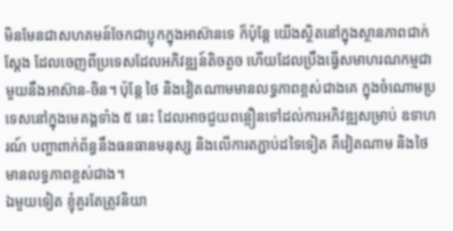មិនមែនជាសហគមន៍ចែកជាប្លុកក្នុងអាស៊ានទេ ក៏ប៉ុន្តែ យើងស្ថិតនៅក្នុងស្ថានភាពជាក់ស្តែង ដែលចេញពីប្រទេសដែលអភិវឌ្ឍន៍តិចតួច ហើយដែលប្រឹងធ្វើសមាហរណកម្មជាមួយនឹងអាស៊ាន-ចិន។ ប៉ុន្តែ ថៃ និងវៀតណាមមានលទ្ធភាពខ្ពស់ជាងគេ ក្នុងចំណោមប្រទេសនៅក្នុងមេគង្គទាំង ៥ នេះ ដែលអាចជួយពន្លឿនទៅដល់ការអភិវឌ្ឍសម្រាប់ ឧទាហរណ៍ បញ្ហាពាក់ព័ន្ធនឹងធនធានមនុស្ស និងលើការតភ្ជាប់ដទៃទៀត គឺវៀតណាម និងថៃមានលទ្ធភាពខ្ពស់ជាង។
ឯមួយទៀត ខ្ញុំគួរតែត្រូវនិយា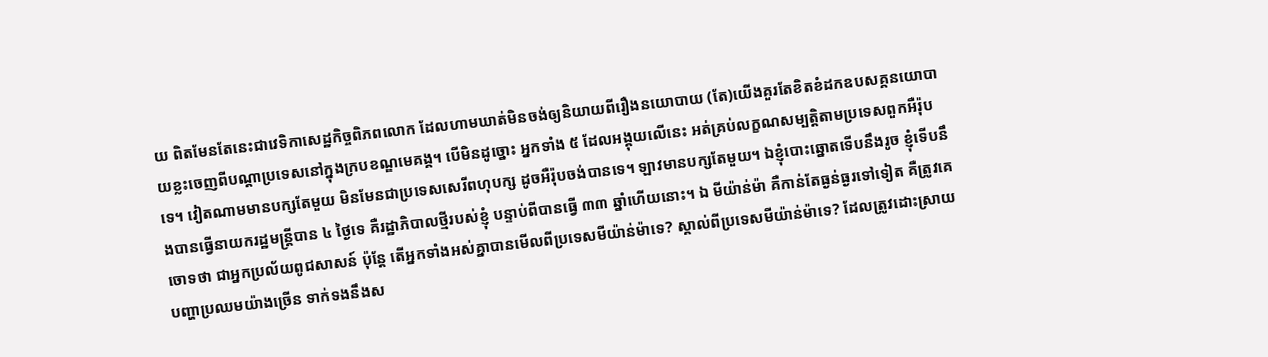យ ពិតមែនតែនេះជាវេទិកាសេដ្ឋកិច្ចពិភពលោក ដែលហាមឃាត់មិនចង់ឲ្យនិយាយពីរឿងនយោបាយ (តែ)យើងគួរតែខិតខំដកឧបសគ្គនយោបាយខ្លះចេញពីបណ្តាប្រទេសនៅក្នុងក្របខណ្ឌមេគង្គ។ បើមិនដូច្នោះ អ្នកទាំង ៥ ដែលអង្គុយលើនេះ អត់គ្រប់លក្ខណសម្បត្តិតាមប្រទេសពួកអឺរ៉ុបទេ។ វៀតណាមមានបក្សតែមួយ មិនមែនជាប្រទេសសេរីពហុបក្ស ដូចអឺរ៉ុបចង់បានទេ។ ឡាវមានបក្សតែមួយ។ ឯខ្ញុំបោះឆ្នោតទើបនឹងរូច ខ្ញុំទើបនឹងបានធ្វើនាយករដ្ឋមន្រ្តីបាន ៤ ថ្ងៃទេ គឺរដ្ឋាភិបាលថ្មីរបស់ខ្ញុំ បន្ទាប់ពីបានធ្វើ ៣៣ ឆ្នាំហើយនោះ។ ឯ មីយ៉ាន់ម៉ា គឺកាន់តែធ្ងន់ធ្ងរទៅទៀត គឺត្រូវគេចោទថា ជាអ្នកប្រល័យពូជសាសន៍ ប៉ុន្តែ តើអ្នកទាំងអស់គ្នាបានមើលពីប្រទេសមីយ៉ាន់ម៉ាទេ? ស្គាល់ពីប្រទេសមីយ៉ាន់ម៉ាទេ? ដែលត្រូវដោះស្រាយបញ្ហាប្រឈមយ៉ាងច្រើន ទាក់ទងនឹងស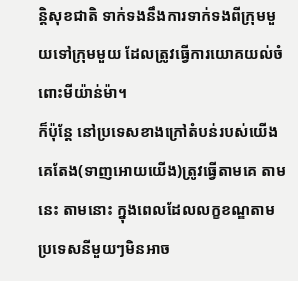ន្តិសុខជាតិ ទាក់ទងនឹងការទាក់ទងពីក្រុមមួយទៅក្រុមមួយ ដែលត្រូវធ្វើការយោគយល់ចំពោះមីយ៉ាន់ម៉ា។
ក៏ប៉ុន្តែ នៅប្រទេសខាងក្រៅតំបន់របស់យើង គេតែង(ទាញអោយយើង)ត្រូវធ្វើតាមគេ តាមនេះ តាមនោះ ក្នុងពេលដែលលក្ខខណ្ឌតាមប្រទេសនីមួយៗមិនអាច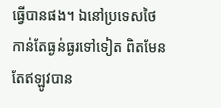ធ្វើបានផង។ ឯនៅប្រទេសថៃកាន់តែធ្ងន់ធ្ងរទៅទៀត ពិតមែនតែឥឡូវបាន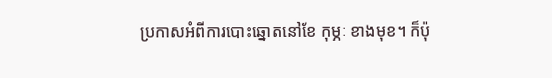ប្រកាសអំពីការបោះឆ្នោតនៅខែ កុម្ភៈ ខាងមុខ។ ក៏ប៉ុ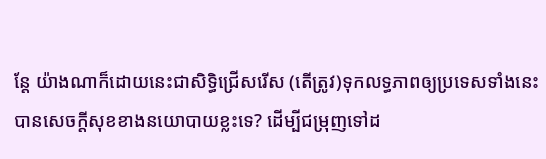ន្តែ យ៉ាងណាក៏ដោយនេះជាសិទ្ធិជ្រើសរើស (តើត្រូវ)ទុកលទ្ធភាពឲ្យប្រទេសទាំងនេះបានសេចក្តីសុខខាងនយោបាយខ្លះទេ? ដើម្បីជម្រុញទៅដ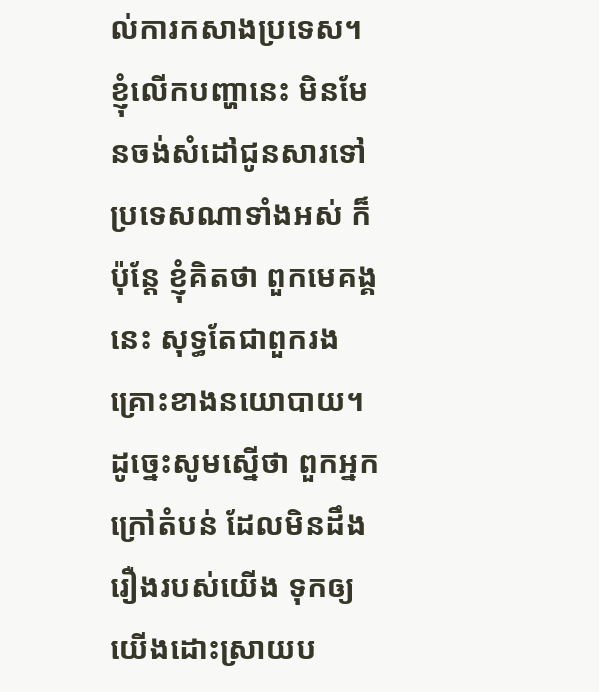ល់ការកសាងប្រទេស។ ខ្ញុំលើកបញ្ហានេះ មិនមែនចង់សំដៅជូនសារទៅប្រទេសណាទាំងអស់ ក៏ប៉ុន្តែ ខ្ញុំគិតថា ពួកមេគង្គនេះ សុទ្ធតែជាពួករងគ្រោះខាងនយោបាយ។ ដូច្នេះសូមស្នើថា ពួកអ្នកក្រៅតំបន់ ដែលមិនដឹងរឿងរបស់យើង ទុកឲ្យយើងដោះស្រាយប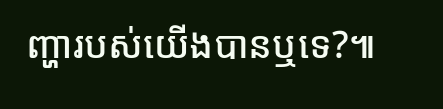ញ្ហារបស់យើងបានឬទេ?៕